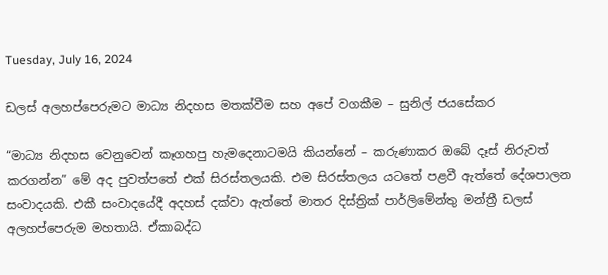Tuesday, July 16, 2024

ඩලස් අලහප්පෙරුමට මාධ්‍ය නිදහස මතක්වීම සහ අපේ වගකීම – සුනිල් ජයසේකර

“මාධ්‍ය නිදහස වෙනුවෙන් කෑගහපු හැමදෙනාටමයි කියන්නේ – කරුණාකර ඔබේ දෑස් නිරුවත් කරගන්න” මේ අද පුවත්පතේ එක් සිරස්තලයකි. එම සිරස්තලය යටතේ පළවී ඇත්තේ දේශපාලන සංවාදයකි. එකී සංවාදයේදී අදහස් දක්වා ඇත්තේ මාතර දිස්ත්‍රික් පාර්ලිමේන්තු මන්ත්‍රී ඩලස් අලහප්පෙරුම මහතායි. ඒකාබද්ධ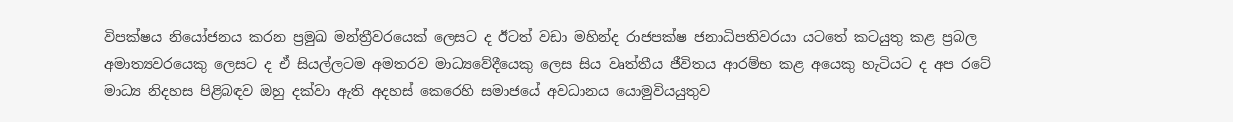විපක්ෂය නියෝජනය කරන ප්‍රමුඛ මන්ත්‍රීවරයෙක් ලෙසට ද ඊටත් වඩා මහින්ද රාජපක්ෂ ජනාධිපතිවරයා යටතේ කටයුතු කළ ප්‍රබල අමාත්‍යවරයෙකු ලෙසට ද ඒ සියල්ලටම අමතරව මාධ්‍යවේදීයෙකු ලෙස සිය වෘත්තීය ජීවිතය ආරම්භ කළ අයෙකු හැටියට ද අප රටේ මාධ්‍ය නිදහස පිළිබඳව ඔහු දක්වා ඇති අදහස් කෙරෙහි සමාජයේ අවධානය යොමුවියයුතුව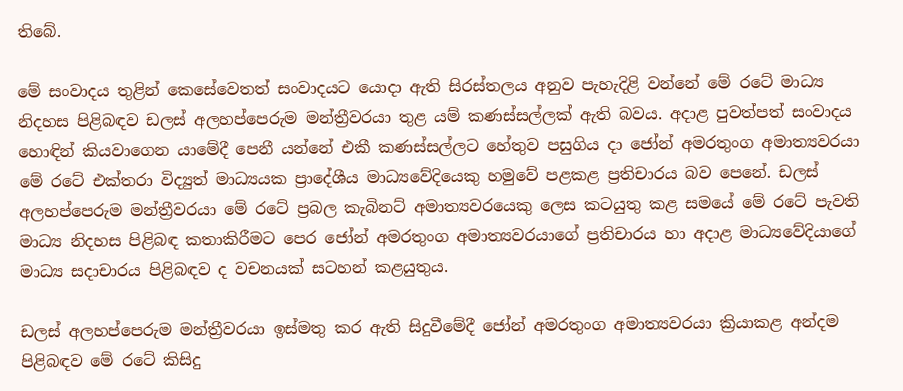තිබේ.

මේ සංවාදය තුළින් කෙසේවෙතත් සංවාදයට යොදා ඇති සිරස්තලය අනුව පැහැදිළි වන්නේ මේ රටේ මාධ්‍ය නිදහස පිළිබඳව ඩලස් අලහප්පෙරුම මන්ත්‍රීවරයා තුළ යම් කණස්සල්ලක් ඇති බවය. අදාළ පුවත්පත් සංවාදය හොඳින් කියවාගෙන යාමේදී පෙනී යන්නේ එකී කණස්සල්ලට හේතුව පසුගිය දා ජෝන් අමරතුංග අමාත්‍යවරයා මේ රටේ එක්තරා විද්‍යුත් මාධ්‍යයක ප්‍රාදේශීය මාධ්‍යවේදියෙකු හමුවේ පළකළ ප්‍රතිචාරය බව පෙනේ. ඩලස් අලහප්පෙරුම මන්ත්‍රීවරයා මේ රටේ ප්‍රබල කැබිනට් අමාත්‍යවරයෙකු ලෙස කටයුතු කළ සමයේ මේ රටේ පැවති මාධ්‍ය නිදහස පිළිබඳ කතාකිරීමට පෙර ජෝන් අමරතුංග අමාත්‍යවරයාගේ ප්‍රතිචාරය හා අදාළ මාධ්‍යවේදියාගේ මාධ්‍ය සදාචාරය පිළිබඳව ද වචනයක් සටහන් කළයුතුය.

ඩලස් අලහප්පෙරුම මන්ත්‍රීවරයා ඉස්මතු කර ඇති සිදුවීමේදී ජෝන් අමරතුංග අමාත්‍යවරයා ක්‍රියාකළ අන්දම පිළිබඳව මේ රටේ කිසිදු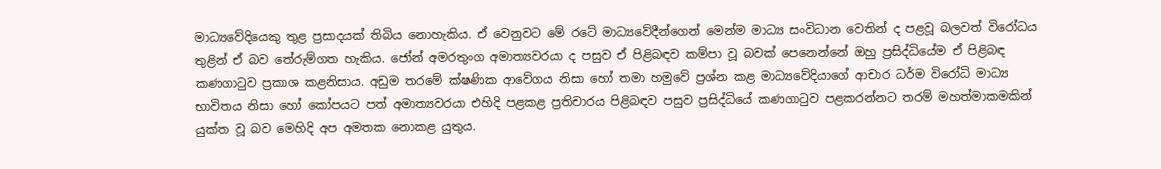මාධ්‍යවේදියෙකු තුළ ප්‍රසාදයක් තිබිය නොහැකිය. ඒ වෙනුවට මේ රටේ මාධ්‍යවේදීන්ගෙන් මෙන්ම මාධ්‍ය සංවිධාන වෙතින් ද පළවූ බලවත් විරෝධය තුළින් ඒ බව තේරුම්ගත හැකිය. ජෝන් අමරතුංග අමාත්‍යවරයා ද පසුව ඒ පිළිබඳව කම්පා වූ බවක් පෙනෙන්නේ ඔහු ප්‍රසිද්ධියේම ඒ පිළිබඳ කණගාටුව ප්‍රකාශ කළනිසාය. අඩුම තරමේ ක්ෂණික ආවේගය නිසා හෝ තමා හමුවේ ප්‍රශ්න කළ මාධ්‍යවේදියාගේ ආචාර ධර්ම විරෝධි මාධ්‍ය භාවිතය නිසා හෝ කෝපයට පත් අමාත්‍යවරයා එහිදි පළකළ ප්‍රතිචාරය පිළිබඳව පසුව ප්‍රසිද්ධියේ කණගාටුව පළකරන්නට තරම් මහත්මාකමකින් යුක්ත වූ බව මෙහිදි අප අමතක නොකළ යුතුය.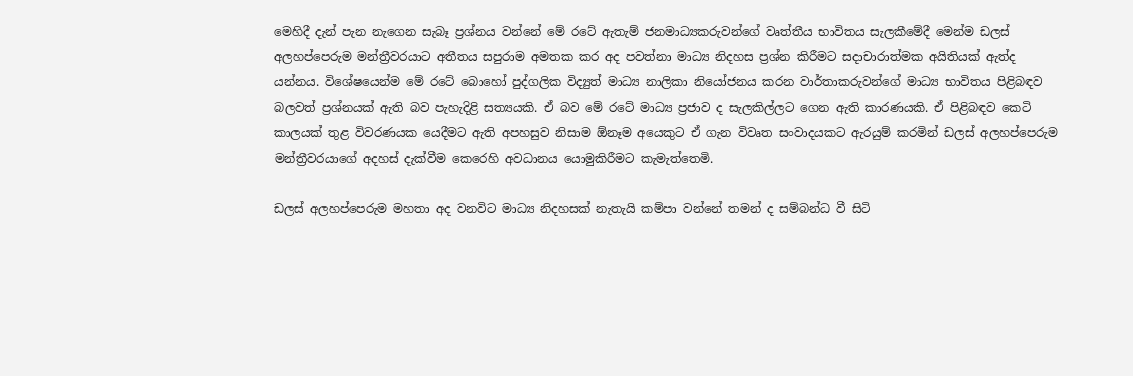මෙහිදී දැන් පැන නැගෙන සැබෑ ප්‍රශ්නය වන්නේ මේ රටේ ඇතැම් ජනමාධ්‍යකරුවන්ගේ වෘත්තීය භාවිතය සැලකීමේදී මෙන්ම ඩලස් අලහප්පෙරුම මන්ත්‍රීවරයාට අතීතය සපුරාම අමතක කර අද පවත්නා මාධ්‍ය නිදහස ප්‍රශ්න කිරීමට සදාචාරාත්මක අයිතියක් ඇත්ද යන්නය. විශේෂයෙන්ම මේ රටේ බොහෝ පුද්ගලික විද්‍යුත් මාධ්‍ය නාලිකා නියෝජනය කරන වාර්තාකරුවන්ගේ මාධ්‍ය භාවිතය පිළිබඳව බලවත් ප්‍රශ්නයක් ඇති බව පැහැදිළි සත්‍යයකි. ඒ බව මේ රටේ මාධ්‍ය ප්‍රජාව ද සැලකිල්ලට ගෙන ඇති කාරණයකි. ඒ පිළිබඳව කෙටි කාලයක් තුළ විවරණයක යෙදීමට ඇති අපහසුව නිසාම ඕනෑම අයෙකුට ඒ ගැන විවෘත සංවාදයකට ඇරයුම් කරමින් ඩලස් අලහප්පෙරුම මන්ත්‍රීවරයාගේ අදහස් දැක්වීම කෙරෙහි අවධානය යොමුකිරීමට කැමැත්තෙමි.

ඩලස් අලහප්පෙරුම මහතා අද වනවිට මාධ්‍ය නිදහසක් නැතැයි කම්පා වන්නේ තමන් ද සම්බන්ධ වී සිටි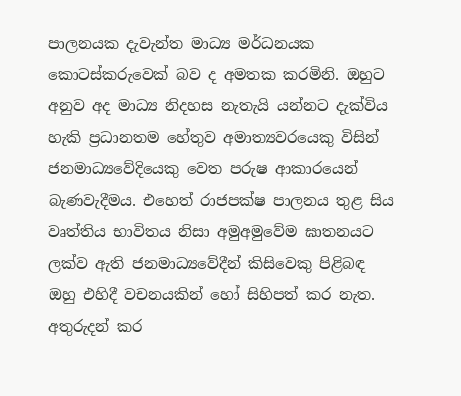පාලනයක දැවැන්ත මාධ්‍ය මර්ධනයක කොටස්කරුවෙක් බව ද අමතක කරමිනි. ඔහුට අනුව අද මාධ්‍ය නිදහස නැතැයි යන්නට දැක්විය හැකි ප්‍රධානතම හේතුව අමාත්‍යවරයෙකු විසින් ජනමාධ්‍යවේදියෙකු වෙත පරුෂ ආකාරයෙන් බැණවැදීමය. එහෙත් රාජපක්ෂ පාලනය තුළ සිය වෘත්තිය භාවිතය නිසා අමුඅමුවේම ඝාතනයට ලක්ව ඇති ජනමාධ්‍යවේදීන් කිසිවෙකු පිළිබඳ ඔහු එහිදී වචනයකින් හෝ සිහිපත් කර නැත. අතුරුදන් කර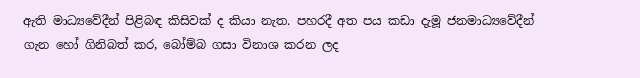ඇති මාධ්‍යවේදීන් පිළිබඳ කිසිවක් ද කියා නැත. පහරදී අත පය කඩා දැමූ ජනමාධ්‍යවේදීන් ගැන හෝ ගිනිබත් කර, බෝම්බ ගසා විනාශ කරන ලද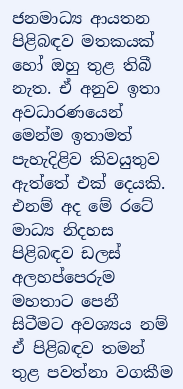ජනමාධ්‍ය ආයතන පිළිබඳව මතකයක් හෝ ඔහු තුළ තිබී නැත. ඒ අනුව ඉතා අවධාරණයෙන් මෙන්ම ඉතාමත් පැහැදිළිව කිවයුතුව ඇත්තේ එක් දෙයකි. එනම් අද මේ රටේ මාධ්‍ය නිදහස පිළිබඳව ඩලස් අලහප්පෙරුම මහතාට පෙනී සිටීමට අවශ්‍යය නම් ඒ පිළිබඳව තමන් තුළ පවත්නා වගකීම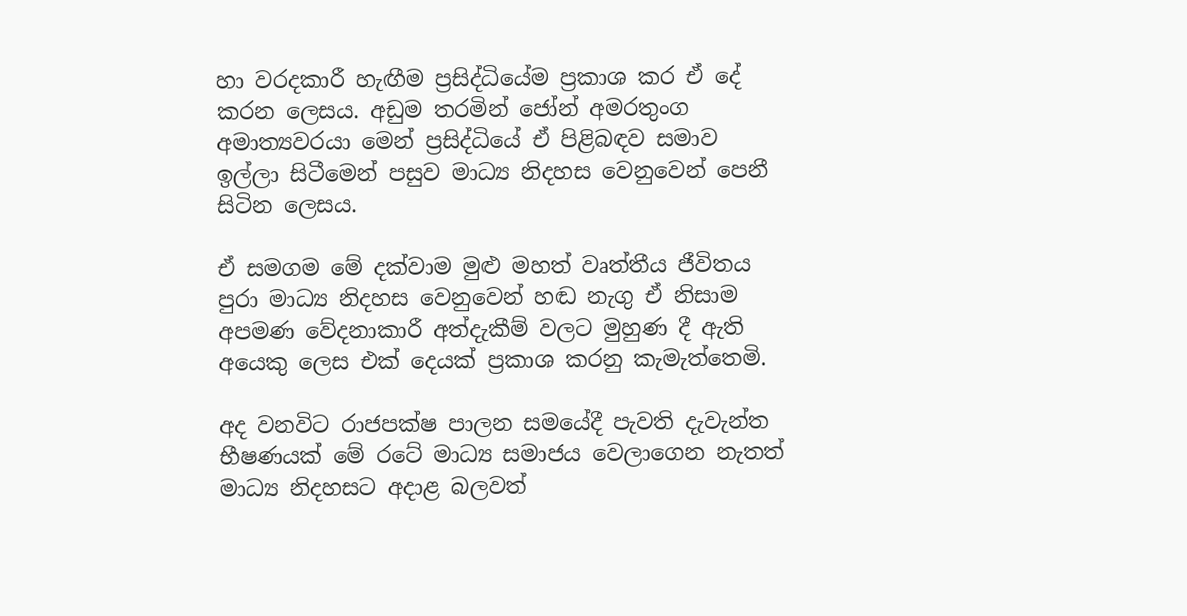හා වරදකාරී හැඟීම ප්‍රසිද්ධියේම ප්‍රකාශ කර ඒ දේ කරන ලෙසය. අඩුම තරමින් ජෝන් අමරතුංග අමාත්‍යවරයා මෙන් ප්‍රසිද්ධියේ ඒ පිළිබඳව සමාව ඉල්ලා සිටීමෙන් පසුව මාධ්‍ය නිදහස වෙනුවෙන් පෙනී සිටින ලෙසය.

ඒ සමගම මේ දක්වාම මුළු මහත් වෘත්තීය ජීවිතය පුරා මාධ්‍ය නිදහස වෙනුවෙන් හඬ නැගු ඒ නිසාම අපමණ වේදනාකාරී අත්දැකීම් වලට මුහුණ දී ඇති අයෙකු ලෙස එක් දෙයක් ප්‍රකාශ කරනු කැමැත්තෙමි.

අද වනවිට රාජපක්ෂ පාලන සමයේදී පැවති දැවැන්ත භීෂණයක් මේ රටේ මාධ්‍ය සමාජය වෙලාගෙන නැතත් මාධ්‍ය නිදහසට අදාළ බලවත්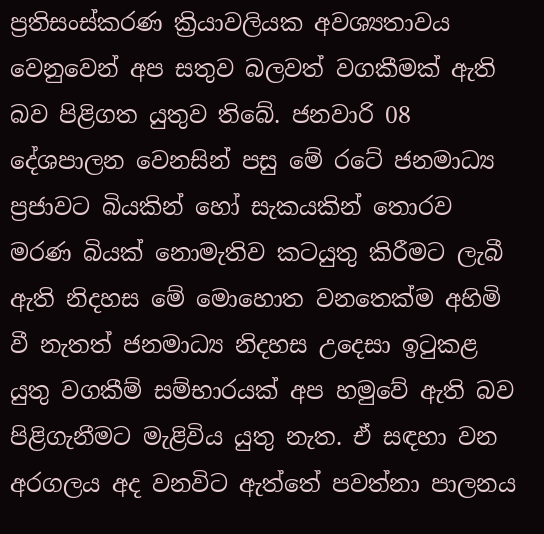ප්‍රතිසංස්කරණ ක්‍රියාවලියක අවශ්‍යතාවය වෙනුවෙන් අප සතුව බලවත් වගකීමක් ඇති බව පිළිගත යුතුව තිබේ. ජනවාරි 08 දේශපාලන වෙනසින් පසු මේ රටේ ජනමාධ්‍ය ප්‍රජාවට බියකින් හෝ සැකයකින් තොරව මරණ බියක් නොමැතිව කටයුතු කිරීමට ලැබී ඇති නිදහස මේ මොහොත වනතෙක්ම අහිමි වී නැතත් ජනමාධ්‍ය නිදහස උදෙසා ඉටුකළ යුතු වගකීම් සම්භාරයක් අප හමුවේ ඇති බව පිළිගැනීමට මැළිවිය යුතු නැත. ඒ සඳහා වන අරගලය අද වනවිට ඇත්තේ පවත්නා පාලනය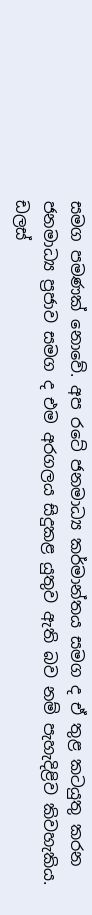සමග පමණක් නොවේ. අප රටේ ජනමාධ්‍ය කර්මාන්තය සමග ද ඒ තුළ කටයුතු කරන ජනමාධ්‍ය ප්‍රජාව සමග ද එම අරගලය සිදුකළ යුතුව ඇති බව නම් පැහැදිළිව කිවහැකිය. ඩලස්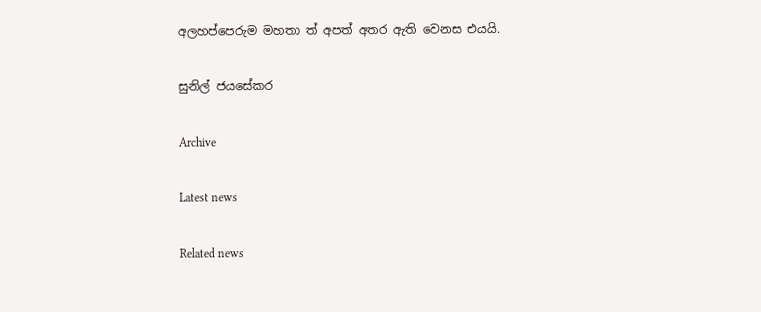අලහප්පෙරුම මහතා ත් අපත් අතර ඇති වෙනස එයයි.

සුනිල් ජයසේකර

Archive

Latest news

Related news